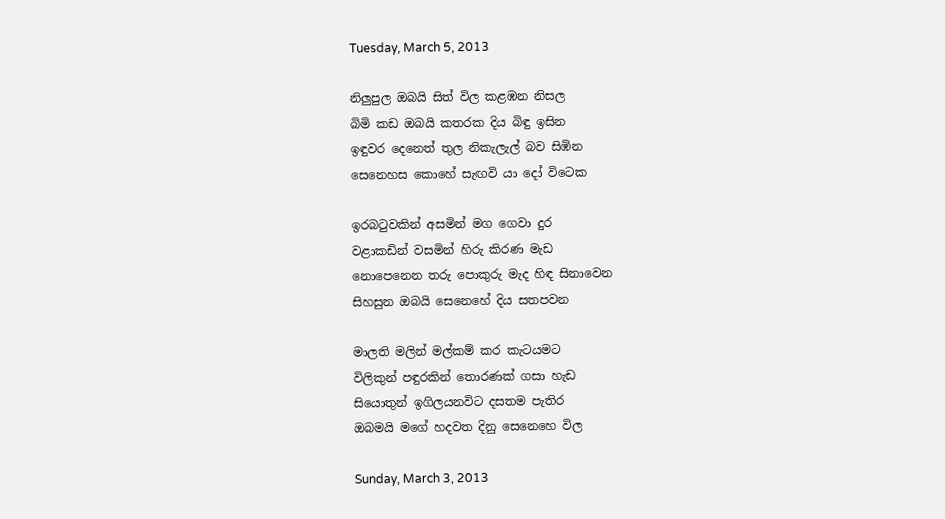Tuesday, March 5, 2013

නිලුපුල ඔබයි සිත් විල කළඹන නිසල
බිමි කඩ ඔබයි කතරක දිය බිඳු ඉසින
ඉඳුවර දෙනෙත් තුල නිකැලැල් බව සිඹින
සෙනෙහස කොහේ සැඟවි යා දෝ විටෙක

ඉරබටුවකින් අසමින් මග ගෙවා දුර
වළාකඩින් වසමින් හිරු කිරණ මැඩ
නොපෙනෙන තරු පොකුරු මැද හිඳ සිනාවෙන
සිහසුන ඔබයි සෙනෙහේ දිය සතපවන

මාලති මලින් මල්කම් කර කැටයමට
විලිකුන් පඳුරකින් තොරණක් ගසා හැඩ
සියොතුන් ඉගිලයනවිට දසතම පැතිර
ඔබමයි මගේ හදවත දිනු සෙනෙහෙ විල

Sunday, March 3, 2013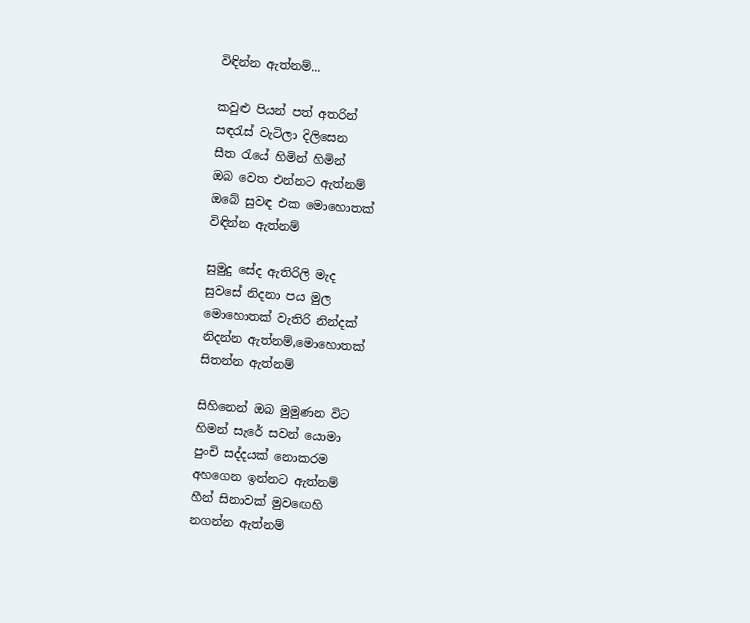විඳින්න ඇත්නම්...

කවුළු පියන් පත් අතරින්
සඳරැස් වැටිලා දිලිසෙන
සීත රැයේ හිමින් හිමින්
ඔබ වෙත එන්නට ඇත්නම්
ඔබේ සුවඳ එක මොහොතක්
විඳින්න ඇත්නම්

සුමුදු සේද ඇතිරිලි මැද
සුවසේ නිදනා පය මුල
මොහොතක් වැතිරි නින්දක්
නිදන්න ඇත්නම්,මොහොතක්
සිතන්න ඇත්නම්

සිහිනෙන් ඔබ මුමුණන විට
හිමන් සැරේ සවන් යොමා
පුංචි සද්දයක් නොකරම
අහගෙන ඉන්නට ඇත්නම්
හීන් සිනාවක් මුවඟෙහි
නගන්න ඇත්නම්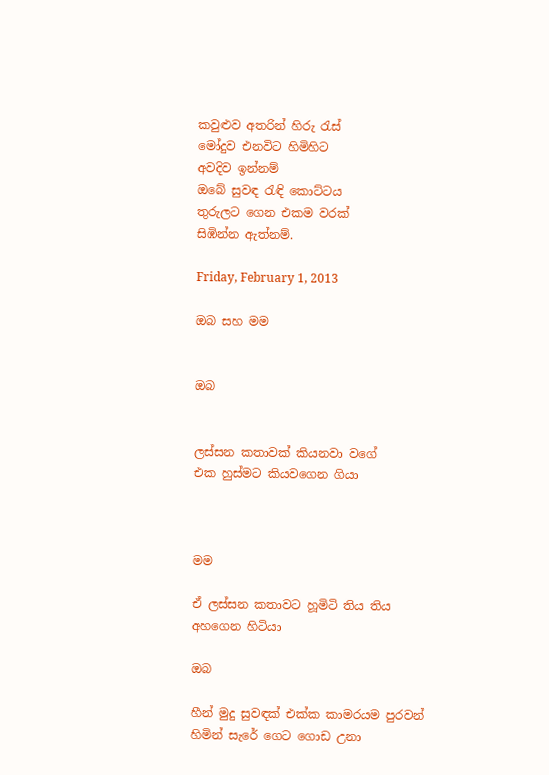කවුළුව අතරින් හිරු රැස්
මෝදුව එනවිට හිමිහිට
අවදිව ඉන්නම්
ඔබේ සුවඳ රැඳි කොට්ටය
තුරුලට ගෙන එකම වරක්
සිඹින්න ඇත්නම්.

Friday, February 1, 2013

ඔබ සහ මම


ඔබ


ලස්සන කතාවක් කියනවා වගේ
එක හුස්මට කියවගෙන ගියා



මම

ඒ ලස්සන කතාවට හූමිටි තිය තිය
අහගෙන හිටියා

ඔබ

හීන් මුදු සුවඳක් එක්ක කාමරයම පුරවන්
හිමින් සැරේ ගෙට ගොඩ උනා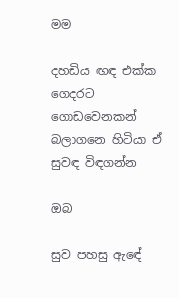මම

දහඩිය ඟඳ එක්ක ගෙදරට ගොඩවෙනකන්
බලාගනෙ හිටියා ඒ සුවඳ විඳගන්න

ඔබ

සුව පහසු ඇඳේ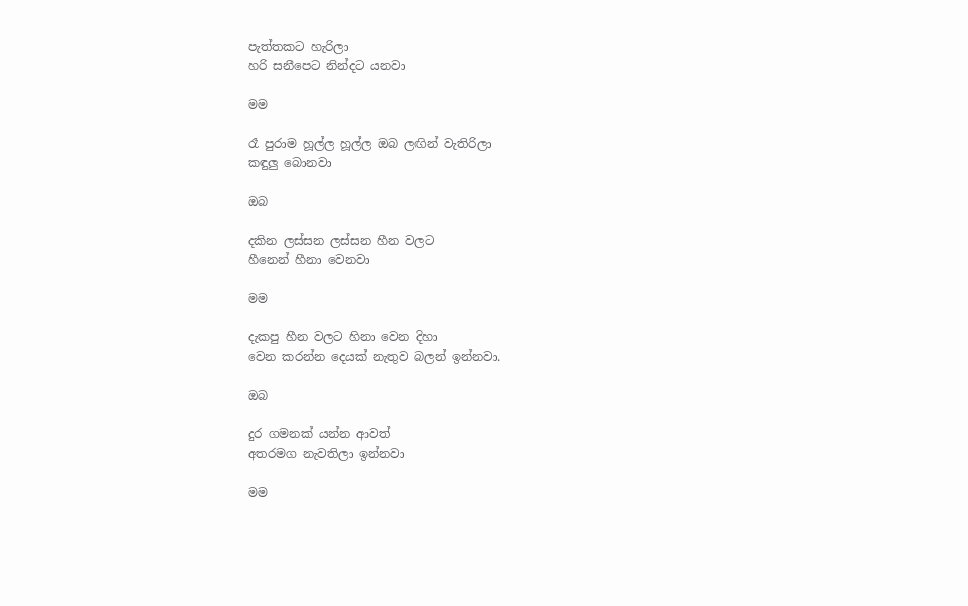පැත්තකට හැරිලා
හරි සනීපෙට නින්දට යනවා

මම

රෑ පුරාම හූල්ල හූල්ල ඔබ ලඟින් වැතිරිලා
කඳුලු බොනවා

ඔබ

දකින ලස්සන ලස්සන හීන වලට
හීනෙන් හීනා වෙනවා

මම

දැකපු හීන වලට හිනා වෙන දිහා
වෙන කරන්න දෙයක් නැතුව බලන් ඉන්නවා.

ඔබ

දුර ගමනක් යන්න ආවත්
අතරමග නැවතිලා ඉන්නවා

මම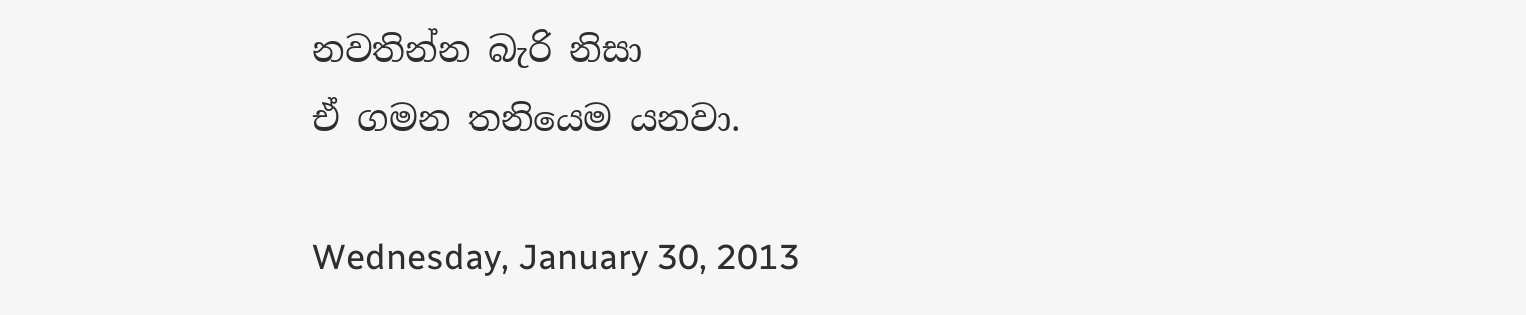නවතින්න බැරි නිසා
ඒ ගමන තනියෙම යනවා.

Wednesday, January 30, 2013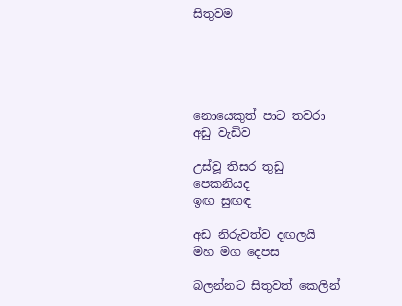සිතුවම





නොයෙකුත් පාට තවරා
අඩු වැඩිව

උස්වූ තිසර තුඩු
පෙකනියද
ඉඟ සුඟඳ

අඩ නිරුවත්ව දඟලයි
මහ මග දෙපස

බලන්නට සිතුවත් කෙලින්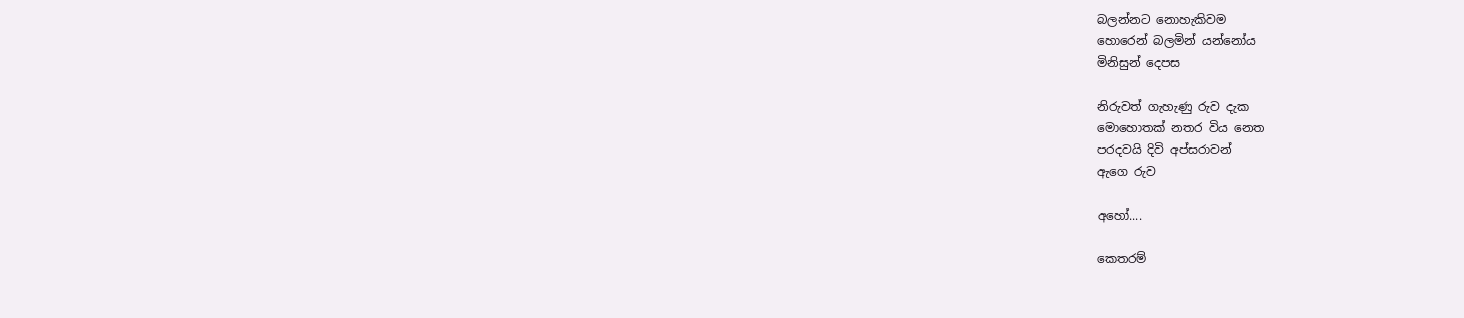බලන්නට නොහැකිවම
හොරෙන් බලමින් යන්නෝය
මිනිසුන් දෙපස

නිරුවත් ගැහැණු රුව දැක
මොහොතක් නතර විය නෙත
පරදවයි දිවි අප්සරාවන්
ඇගෙ රුව

අහෝ....

කෙතරම්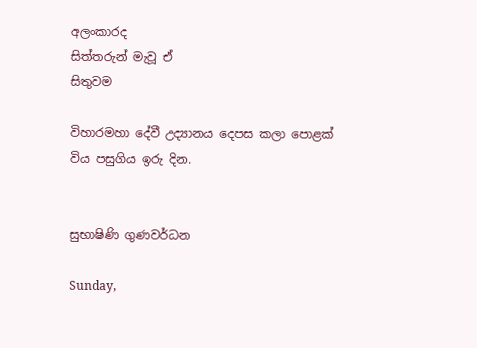අලංකාරද
සිත්තරුන් මැවූ ඒ
සිතුවම

විහාරමහා දේවී උද්‍යානය දෙපස කලා පොළක් විය පසුගිය ඉරු දින.


සුභාෂිණි ගුණවර්ධන

Sunday,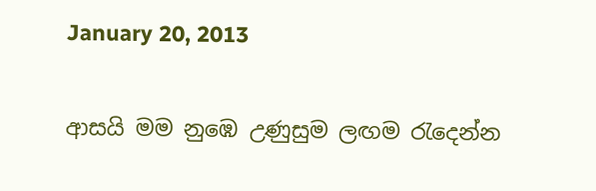January 20, 2013

ආසයි මම නුඹෙ උණුසුම ලඟම රැදෙන්න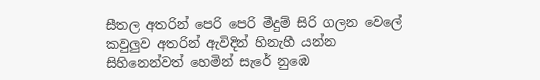සීතල අතරින් පෙරි පෙරි මීදුම් සිරි ගලන වෙලේ
කවුලුව අතරින් ඇවිදින් හිනැහී යන්න
සිහිනෙන්වත් හෙමින් සැරේ නුඹෙ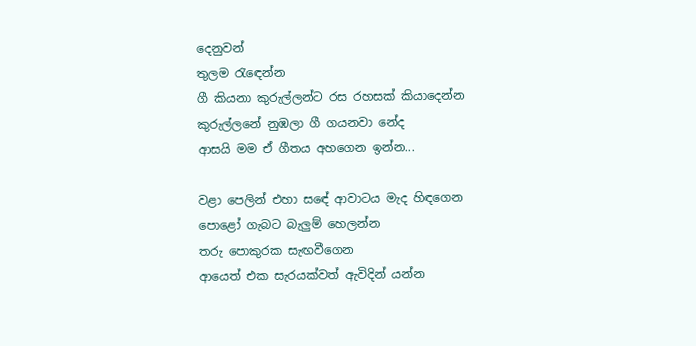දෙනුවන්
තුලම රැඳෙන්න
ගී කියනා කුරුල්ලන්ට රස රහසක් කියාදෙන්න
කුරුල්ලනේ නුඹලා ගී ගයනවා නේද
ආසයි මම ඒ ගීතය අහගෙන ඉන්න...

වළා පෙලින් එහා සඳේ ආවාටය මැද හිඳගෙන
පොළෝ ගැබට බැලුම් හෙලන්න
තරු පොකුරක සැඟවීගෙන
ආයෙත් එක සැරයක්වත් ඇවිදින් යන්න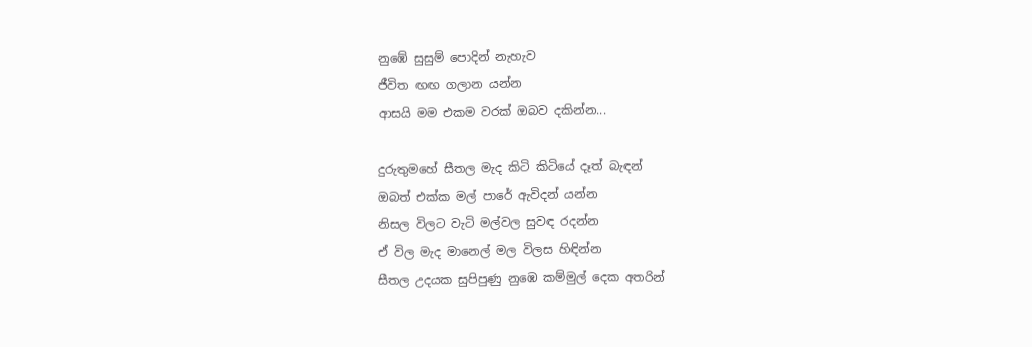නුඹේ සුසුම් පොදින් නැහැව
ජීවිත ඟඟ ගලාන යන්න
ආසයි මම එකම වරක් ඔබව දකින්න...

දුරුතුමහේ සීතල මැද කිටි කිටියේ දෑත් බැඳන්
ඔබත් එක්ක මල් පාරේ ඇවිදන් යන්න
නිසල විලට වැටි මල්වල සුවඳ රදන්න
ඒ විල මැද මානෙල් මල විලස හිඳින්න
සීතල උදයක සුපිපුණු නුඹෙ කම්මුල් දෙක අතරින්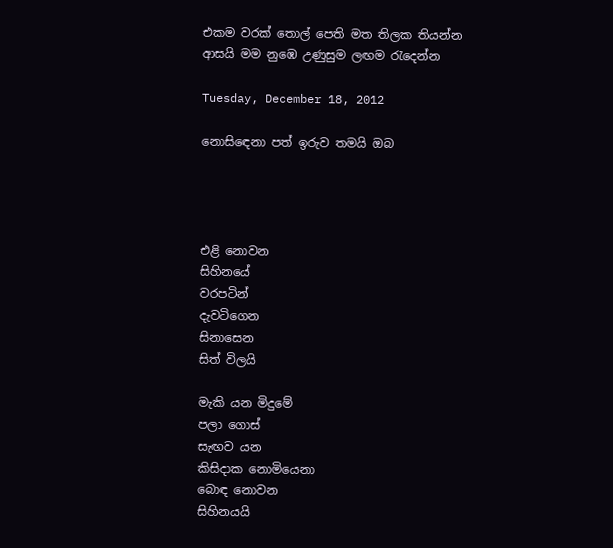එකම වරක් තොල් පෙති මත තිලක තියන්න
ආසයි මම නුඹෙ උණුසුම ලඟම රැදෙන්න

Tuesday, December 18, 2012

නොසිඳෙනා පත් ඉරුව තමයි ඔබ




එළි නොවන
සිහිනයේ
වරපටින්
දැවටිගෙන
සිනාසෙන
සිත් විලයි

මැකි යන මිදුමේ
පලා ගොස්
සැඟව යන
කිසිදාක නොමියෙනා
බොඳ නොවන
සිහිනයයි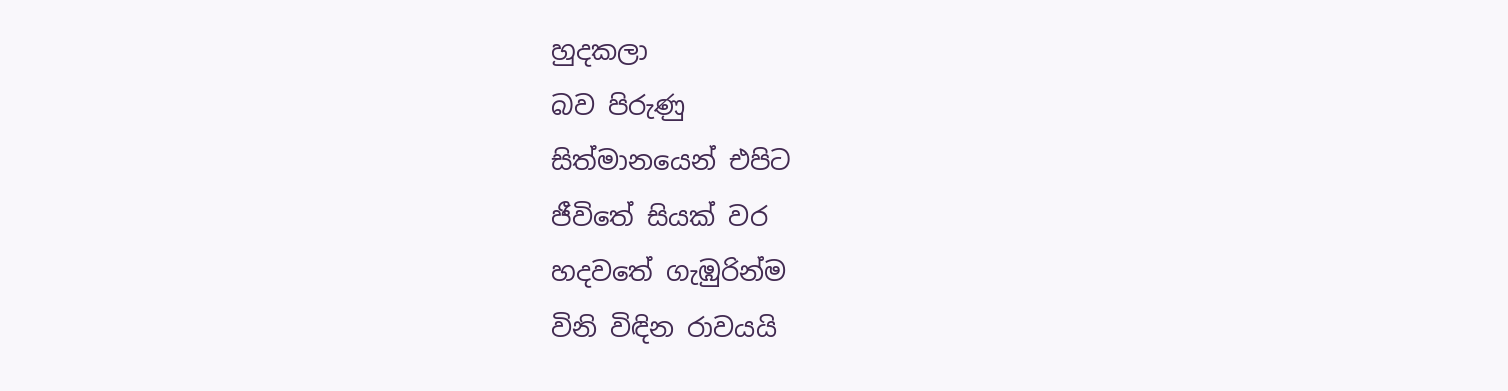හුදකලා
බව පිරුණු
සිත්මානයෙන් එපිට
ජීවිතේ සියක් වර
හදවතේ ගැඹුරින්ම
විනි විඳින රාවයයි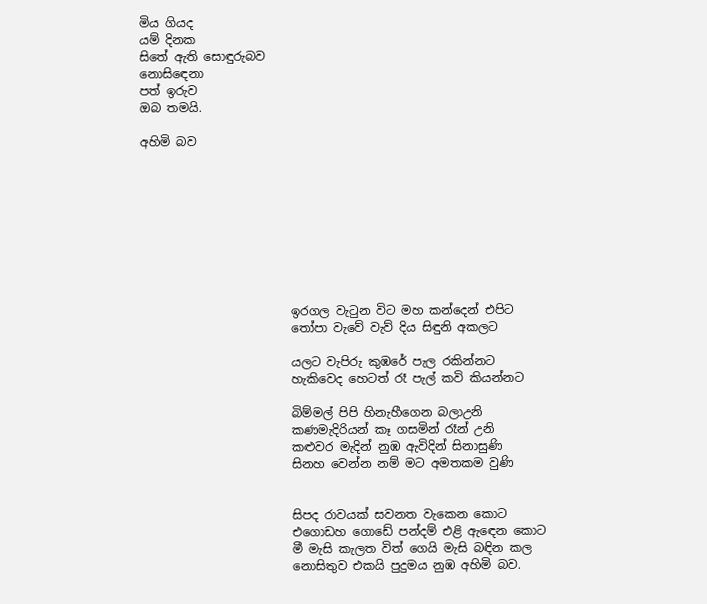මිය ගියද
යම් දිනක
සිතේ ඇති සොඳුරුබව
නොසිඳෙනා
පත් ඉරුව
ඔබ තමයි.

අහිමි බව









                         ඉරගල වැටුන විට මහ කන්දෙන් එපිට
                         තෝපා වැවේ වැව් දිය සිඳුනි අකලට

                         යලට වැපිරු කුඹරේ පැල රකින්නට
                         හැකිවෙද හෙටත් රෑ පැල් කවි කියන්නට

                         බිම්මල් පිපි හිනැහීගෙන බලාඋනි
                         කණමැදිරියන් කෑ ගසමින් රෑන් උනි
                         කළුවර මැදින් නුඹ ඇවිදින් සිනාසුණි
                         සිනහ වෙන්න නම් මට අමතකම වුණි


                         සිපද රාවයක් සවනත වැකෙන කොට
                         එගොඩහ ගොඩේ පන්දම් එළි ඇඳෙන කොට
                         මී මැසි කැලත විත් ගෙයි මැසි බඳින කල
                         නොසිතුව එකයි පුදුමය නුඹ අහිමි බව.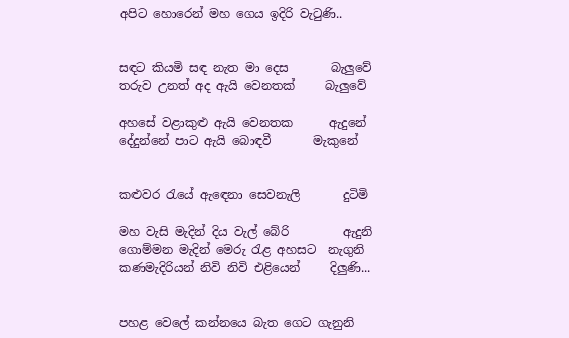අපිට හොරෙන් මහ ගෙය ඉදිරි වැටුණි..


සඳට කියමි සඳ නැත මා දෙස       බැලුවේ
තරුව උනත් අද ඇයි වෙනතක්     බැලුවේ

අහසේ වළාකුළු ඇයි වෙනතක      ඇදුනේ
දේදුන්නේ පාට ඇයි බොඳවී       මැකුනේ


කළුවර රැයේ ඇඳෙනා සෙවනැලි       දුටිමි

මහ වැසි මැදින් දිය වැල් බේරි         ඇදුනි
ගොම්මන මැදින් මෙරු රැළ අහසට  නැගුනි
කණමැදිරියන් නිවි නිවි එළියෙන්     දිලුණි...


පහළ වෙලේ කන්නයෙ බැත ගෙට ගැනුනි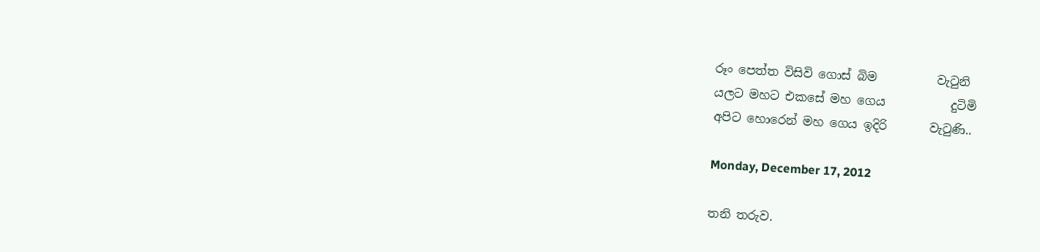රූං පෙත්ත විසිවි ගොස් බිම          වැටුනි
යලට මහට එකසේ මහ ගෙය           දුටිමි
අපිට හොරෙන් මහ ගෙය ඉදිරි       වැටුණි..

Monday, December 17, 2012

තනි තරුව.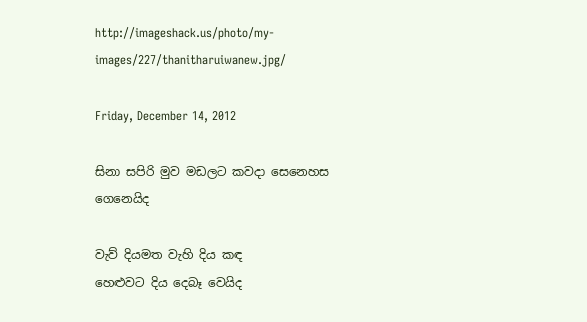http://imageshack.us/photo/my-images/227/thanitharuiwanew.jpg/

Friday, December 14, 2012

සිනා සපිරි මුව මඩලට කවදා සෙනෙහස ගෙනෙයිද

වැව් දියමත වැහි දිය කඳ
හෙළුවට දිය දෙබෑ වෙයිද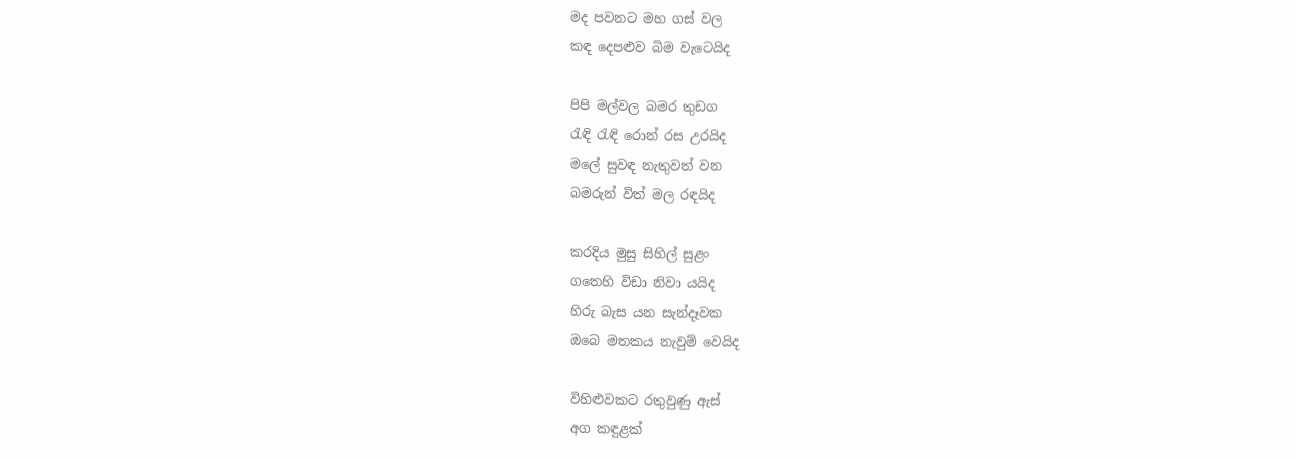මද පවනට මහ ගස් වල
කඳ දෙපළුව බිම වැටෙයිද

පිපි මල්වල බමර තුඩග
රැඳි රැඳි රොන් රස උරයිද
මලේ සුවඳ නැතුවත් වන
බමරුන් විත් මල රඳයිද

කරදිය මුසු සිහිල් සුළං
ගතෙහි විඩා නිවා යයිද
හිරු බැස යන සැන්දෑවක
ඔබෙ මතකය නැවුම් වෙයිද

විහිළුවකට රතුවුණු ඇස්
අග කඳුළක්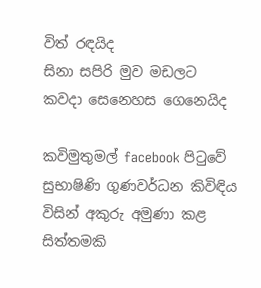විත් රඳයිද
සිනා සපිරි මුව මඩලට
කවදා සෙනෙහස ගෙනෙයිද

කවිමුතුමල් facebook පිටුවේ සුභාෂිණි ගුණවර්ධන කිවිඳිය විසින් අකුරු අමුණා කළ සිත්තමකි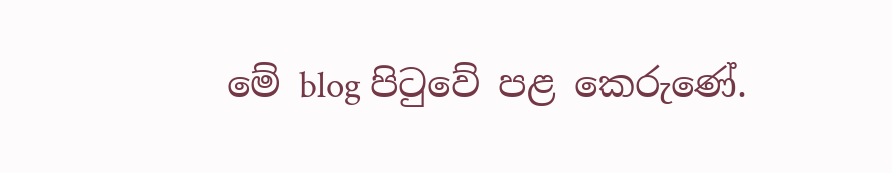මේ blog පිටුවේ පළ කෙරුණේ.